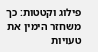פילוג וקטטות: כך משחזר הימין את טעויות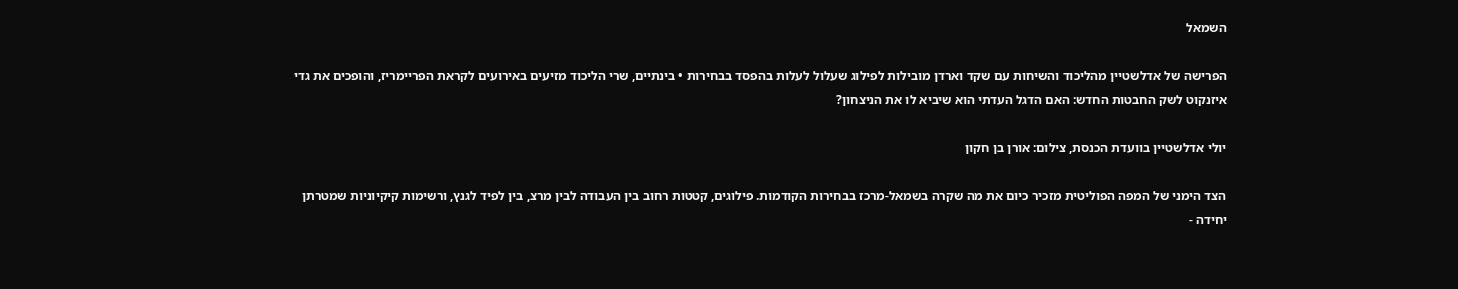השמאל

הפרישה של אדלשטיין מהליכוד והשיחות עם שקד וארדן מובילות לפילוג שעלול לעלות בהפסד בבחירות • בינתיים, שרי הליכוד מזיעים באירועים לקראת הפריימריז, והופכים את גדי איזנקוט לשק החבטות החדש: האם הדגל העדתי הוא שיביא לו את הניצחון?

יולי אדלשטיין בוועדת הכנסת, צילום: אורן בן חקון

הצד הימני של המפה הפוליטית מזכיר כיום את מה שקרה בשמאל-מרכז בבחירות הקודמות. פילוגים, קטטות רחוב בין העבודה לבין מרצ, בין לפיד לגנץ, ורשימות קיקיוניות שמטרתן יחידה -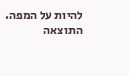להיות על המפה. התוצאה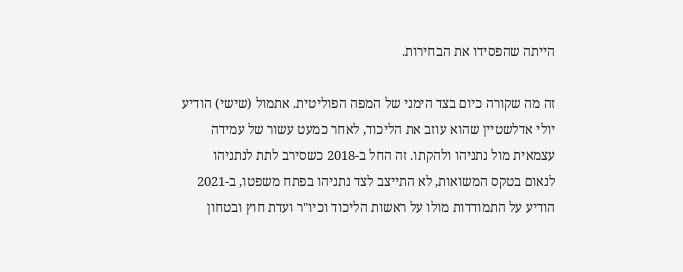הייתה שהפסידו את הבחירות.

זה מה שקורה כיום בצד הימני של המפה הפוליטית. אתמול (שישי) הודיע יולי אדלשטיין שהוא עוזב את הליכוד, לאחר כמעט עשור של עמידה עצמאית מול נתניהו ולהקתו. זה החל ב-2018 כשסירב לתת לנתניהו לנאום בטקס המשואות, לא התייצב לצד נתניהו בפתח משפטו, ב-2021 הודיע על התמודדות מולו על ראשות הליכוד וכיו"ר ועדת חוץ ובטחון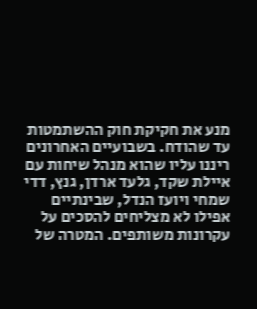מנע את חקיקת חוק ההשתמטות עד שהודח. בשבועיים האחרונים ריננו עליו שהוא מנהל שיחות עם איילת שקד, גלעד ארדן, גנץ, דדי שמחי ויועז הנדל, שבינתיים אפילו לא מצליחים להסכים על עקרונות משותפים. המטרה של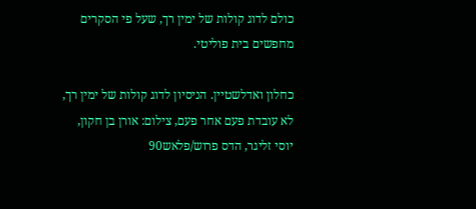כולם לדוג קולות של ימין רך, שעל פי הסקרים מחפשים בית פוליטי.

כחלון ואדלשטיין. הניסיון לדוג קולות של ימין רך, לא עובדת פעם אחר פעם, צילום: אורן בן חקון, יוסי זליגר, הדס פרוש/פלאש90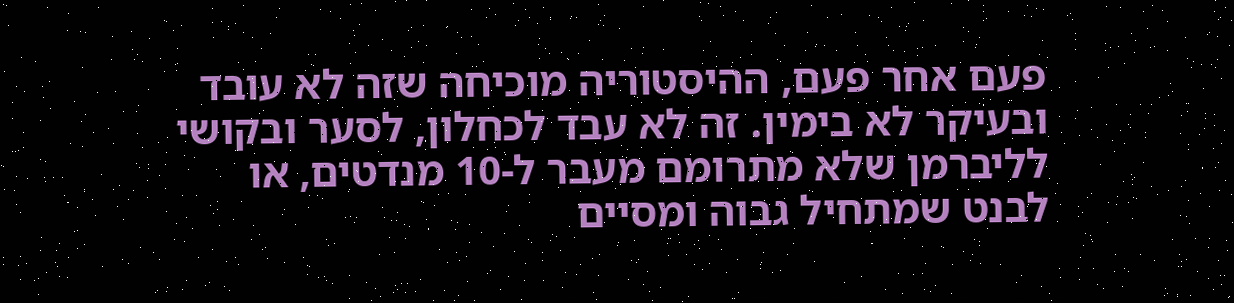פעם אחר פעם, ההיסטוריה מוכיחה שזה לא עובד ובעיקר לא בימין. זה לא עבד לכחלון, לסער ובקושי לליברמן שלא מתרומם מעבר ל-10 מנדטים, או לבנט שמתחיל גבוה ומסיים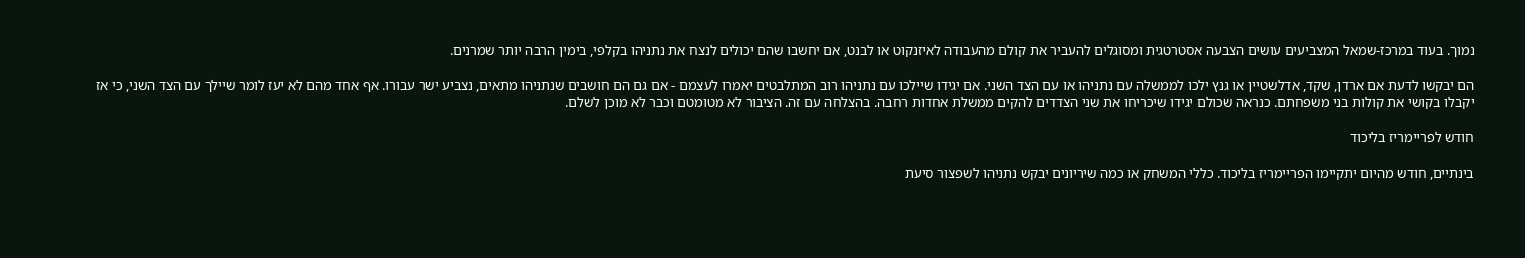נמוך. בעוד במרכז-שמאל המצביעים עושים הצבעה אסטרטגית ומסוגלים להעביר את קולם מהעבודה לאיזנקוט או לבנט, אם יחשבו שהם יכולים לנצח את נתניהו בקלפי, בימין הרבה יותר שמרנים.

הם יבקשו לדעת אם ארדן, שקד, אדלשטיין או גנץ ילכו לממשלה עם נתניהו או עם הצד השני. אם יגידו שיילכו עם נתניהו רוב המתלבטים יאמרו לעצמם - אם גם הם חושבים שנתניהו מתאים, נצביע ישר עבורו. אף אחד מהם לא יעז לומר שיילך עם הצד השני, כי אז יקבלו בקושי את קולות בני משפחתם. כנראה שכולם יגידו שיכריחו את שני הצדדים להקים ממשלת אחדות רחבה. בהצלחה עם זה. הציבור לא מטומטם וכבר לא מוכן לשלם.

חודש לפריימריז בליכוד

בינתיים, חודש מהיום יתקיימו הפריימריז בליכוד. כללי המשחק או כמה שיריונים יבקש נתניהו לשפצור סיעת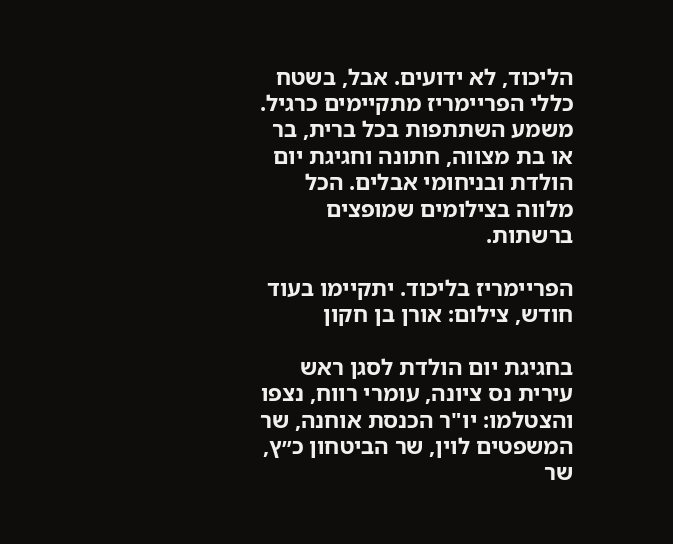הליכוד, לא ידועים. אבל, בשטח כללי הפריימריז מתקיימים כרגיל. משמע השתתפות בכל ברית, בר או בת מצווה, חתונה וחגיגת יום הולדת ובניחומי אבלים. הכל מלווה בצילומים שמופצים ברשתות.

הפריימריז בליכוד. יתקיימו בעוד חודש, צילום: אורן בן חקון

בחגיגת יום הולדת לסגן ראש עירית נס ציונה, עומרי רווח, נצפו והצטלמו: יו"ר הכנסת אוחנה, שר המשפטים לוין, שר הביטחון כ״ץ, שר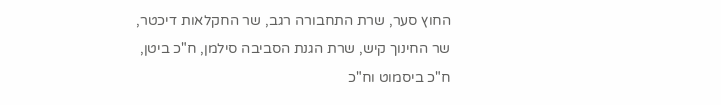החוץ סער, שרת התחבורה רגב, שר החקלאות דיכטר, שר החינוך קיש, שרת הגנת הסביבה סילמן, ח"כ ביטן, ח"כ ביסמוט וח"כ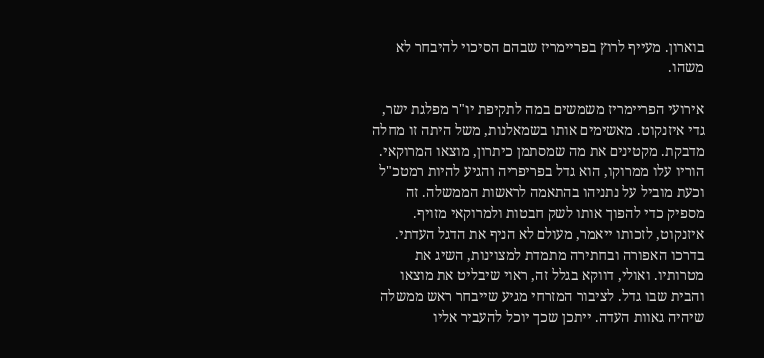בוארון. מעייף לרוץ בפריימריז שבהם הסיכוי להיבחר לא משהו.

אירועי הפריימריז משמשים במה לתקיפת יו"ר מפלגת ישר, גדי איזנקוט. מאשימים אותו בשמאלנות, משל היתה זו מחלה מדבקת. מקטינים את מה שמסתמן כיתרון, מוצאו המרוקאי. הוריו עלו ממרוקו, הוא גדל בפריפריה והגיע להיות רמטכ"ל וכעת מוביל על נתניהו בהתאמה לראשות הממשלה. זה מספיק כדי להפוך אותו לשק חבטות ולמרוקאי מזויף. איזנקוט, לזכותו ייאמר, מעולם לא הניף את הדגל העדתי. בדרכו האפורה ובחתירה מתמדת למצוינות, השיג את מטרותיו. ואולי, דווקא בגלל זה, ראוי שיבליט את מוצאו והבית שבו גדל. לציבור המזרחי מגיע שייבחר ראש ממשלה שיהיה גאוות העדה. ייתכן שכך יוכל להעביר אליו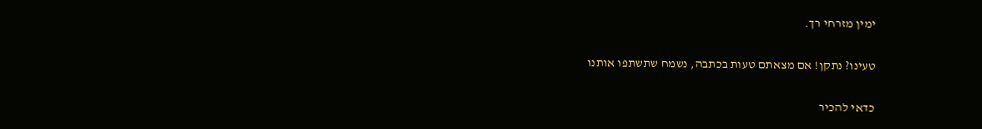ימין מזרחי רך.

טעינו? נתקן! אם מצאתם טעות בכתבה, נשמח שתשתפו אותנו

כדאי להכיר